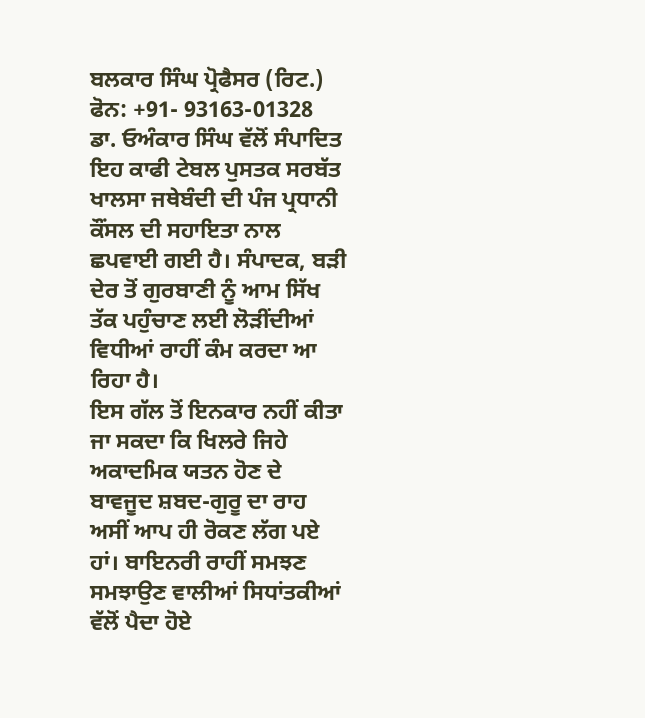ਬਲਕਾਰ ਸਿੰਘ ਪ੍ਰੋਫੈਸਰ (ਰਿਟ.)
ਫੋਨ: +91- 93163-01328
ਡਾ. ਓਅੰਕਾਰ ਸਿੰਘ ਵੱਲੋਂ ਸੰਪਾਦਿਤ ਇਹ ਕਾਫੀ ਟੇਬਲ ਪੁਸਤਕ ਸਰਬੱਤ ਖਾਲਸਾ ਜਥੇਬੰਦੀ ਦੀ ਪੰਜ ਪ੍ਰਧਾਨੀ ਕੌਂਸਲ ਦੀ ਸਹਾਇਤਾ ਨਾਲ ਛਪਵਾਈ ਗਈ ਹੈ। ਸੰਪਾਦਕ, ਬੜੀ ਦੇਰ ਤੋਂ ਗੁਰਬਾਣੀ ਨੂੰ ਆਮ ਸਿੱਖ ਤੱਕ ਪਹੁੰਚਾਣ ਲਈ ਲੋੜੀਂਦੀਆਂ ਵਿਧੀਆਂ ਰਾਹੀਂ ਕੰਮ ਕਰਦਾ ਆ ਰਿਹਾ ਹੈ।
ਇਸ ਗੱਲ ਤੋਂ ਇਨਕਾਰ ਨਹੀਂ ਕੀਤਾ ਜਾ ਸਕਦਾ ਕਿ ਖਿਲਰੇ ਜਿਹੇ ਅਕਾਦਮਿਕ ਯਤਨ ਹੋਣ ਦੇ ਬਾਵਜੂਦ ਸ਼ਬਦ-ਗੁਰੂ ਦਾ ਰਾਹ ਅਸੀਂ ਆਪ ਹੀ ਰੋਕਣ ਲੱਗ ਪਏ ਹਾਂ। ਬਾਇਨਰੀ ਰਾਹੀਂ ਸਮਝਣ ਸਮਝਾਉਣ ਵਾਲੀਆਂ ਸਿਧਾਂਤਕੀਆਂ ਵੱਲੋਂ ਪੈਦਾ ਹੋਏ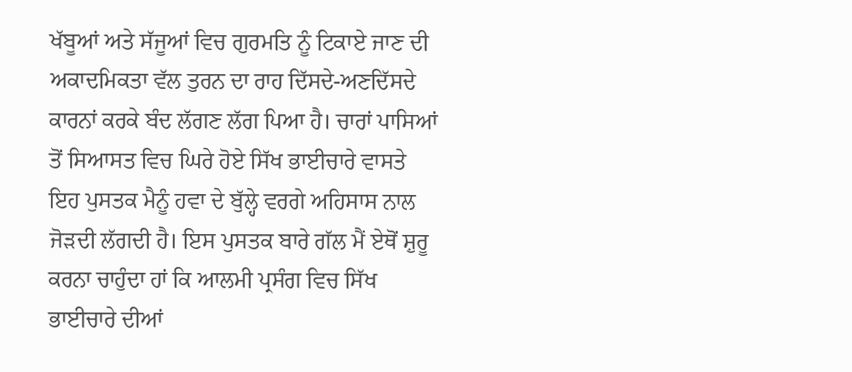ਖੱਬੂਆਂ ਅਤੇ ਸੱਜੂਆਂ ਵਿਚ ਗੁਰਮਤਿ ਨੂੰ ਟਿਕਾਏ ਜਾਣ ਦੀ ਅਕਾਦਮਿਕਤਾ ਵੱਲ ਤੁਰਨ ਦਾ ਰਾਹ ਦਿੱਸਦੇ-ਅਣਦਿੱਸਦੇ ਕਾਰਨਾਂ ਕਰਕੇ ਬੰਦ ਲੱਗਣ ਲੱਗ ਪਿਆ ਹੈ। ਚਾਰਾਂ ਪਾਸਿਆਂ ਤੋਂ ਸਿਆਸਤ ਵਿਚ ਘਿਰੇ ਹੋਏ ਸਿੱਖ ਭਾਈਚਾਰੇ ਵਾਸਤੇ ਇਹ ਪੁਸਤਕ ਮੈਨੂੰ ਹਵਾ ਦੇ ਬੁੱਲ੍ਹੇ ਵਰਗੇ ਅਹਿਸਾਸ ਨਾਲ ਜੋੜਦੀ ਲੱਗਦੀ ਹੈ। ਇਸ ਪੁਸਤਕ ਬਾਰੇ ਗੱਲ ਮੈਂ ਏਥੋਂ ਸ਼ੁਰੂ ਕਰਨਾ ਚਾਹੁੰਦਾ ਹਾਂ ਕਿ ਆਲਮੀ ਪ੍ਰਸੰਗ ਵਿਚ ਸਿੱਖ ਭਾਈਚਾਰੇ ਦੀਆਂ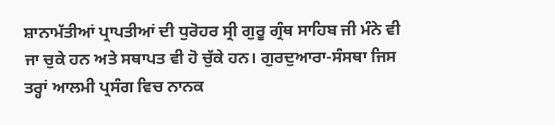ਸ਼ਾਨਾਮੱਤੀਆਂ ਪ੍ਰਾਪਤੀਆਂ ਦੀ ਧੁਰੋਹਰ ਸ੍ਰੀ ਗੁਰੂ ਗ੍ਰੰਥ ਸਾਹਿਬ ਜੀ ਮੰਨੇ ਵੀ ਜਾ ਚੁਕੇ ਹਨ ਅਤੇ ਸਥਾਪਤ ਵੀ ਹੋ ਚੁੱਕੇ ਹਨ। ਗੁਰਦੁਆਰਾ-ਸੰਸਥਾ ਜਿਸ ਤਰ੍ਹਾਂ ਆਲਮੀ ਪ੍ਰਸੰਗ ਵਿਚ ਨਾਨਕ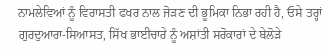ਨਾਮਲੇਵਿਆਂ ਨੂੰ ਵਿਰਾਸਤੀ ਫਖਰ ਨਾਲ ਜੋੜਣ ਦੀ ਭੂਮਿਕਾ ਨਿਭਾ ਰਹੀ ਹੈ, ਓਸੇ ਤਰ੍ਹਾਂ ਗੁਰਦੁਆਰਾ-ਸਿਆਸਤ, ਸਿੱਖ ਭਾਈਚਾਰੇ ਨੂੰ ਅਸ਼ਾਂਤੀ ਸਰੋਕਾਰਾਂ ਦੇ ਬੇਲੋੜੇ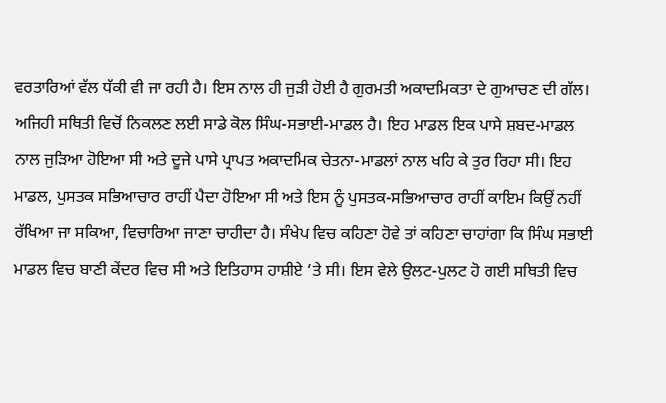ਵਰਤਾਰਿਆਂ ਵੱਲ ਧੱਕੀ ਵੀ ਜਾ ਰਹੀ ਹੈ। ਇਸ ਨਾਲ ਹੀ ਜੁੜੀ ਹੋਈ ਹੈ ਗੁਰਮਤੀ ਅਕਾਦਮਿਕਤਾ ਦੇ ਗੁਆਚਣ ਦੀ ਗੱਲ। ਅਜਿਹੀ ਸਥਿਤੀ ਵਿਚੋਂ ਨਿਕਲਣ ਲਈ ਸਾਡੇ ਕੋਲ ਸਿੰਘ-ਸਭਾਈ-ਮਾਡਲ ਹੈ। ਇਹ ਮਾਡਲ ਇਕ ਪਾਸੇ ਸ਼ਬਦ-ਮਾਡਲ ਨਾਲ ਜੁੜਿਆ ਹੋਇਆ ਸੀ ਅਤੇ ਦੂਜੇ ਪਾਸੇ ਪ੍ਰਾਪਤ ਅਕਾਦਮਿਕ ਚੇਤਨਾ-ਮਾਡਲਾਂ ਨਾਲ ਖਹਿ ਕੇ ਤੁਰ ਰਿਹਾ ਸੀ। ਇਹ ਮਾਡਲ, ਪੁਸਤਕ ਸਭਿਆਚਾਰ ਰਾਹੀਂ ਪੈਦਾ ਹੋਇਆ ਸੀ ਅਤੇ ਇਸ ਨੂੰ ਪੁਸਤਕ-ਸਭਿਆਚਾਰ ਰਾਹੀਂ ਕਾਇਮ ਕਿਉਂ ਨਹੀਂ ਰੱਖਿਆ ਜਾ ਸਕਿਆ, ਵਿਚਾਰਿਆ ਜਾਣਾ ਚਾਹੀਦਾ ਹੈ। ਸੰਖੇਪ ਵਿਚ ਕਹਿਣਾ ਹੋਵੇ ਤਾਂ ਕਹਿਣਾ ਚਾਹਾਂਗਾ ਕਿ ਸਿੰਘ ਸਭਾਈ ਮਾਡਲ ਵਿਚ ਬਾਣੀ ਕੇਂਦਰ ਵਿਚ ਸੀ ਅਤੇ ਇਤਿਹਾਸ ਹਾਸ਼ੀਏ ‘ਤੇ ਸੀ। ਇਸ ਵੇਲੇ ਉਲਟ-ਪੁਲਟ ਹੋ ਗਈ ਸਥਿਤੀ ਵਿਚ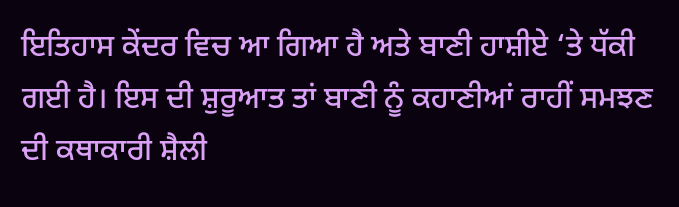ਇਤਿਹਾਸ ਕੇਂਦਰ ਵਿਚ ਆ ਗਿਆ ਹੈ ਅਤੇ ਬਾਣੀ ਹਾਸ਼ੀਏ ‘ਤੇ ਧੱਕੀ ਗਈ ਹੈ। ਇਸ ਦੀ ਸ਼ੁਰੂਆਤ ਤਾਂ ਬਾਣੀ ਨੂੰ ਕਹਾਣੀਆਂ ਰਾਹੀਂ ਸਮਝਣ ਦੀ ਕਥਾਕਾਰੀ ਸ਼ੈਲੀ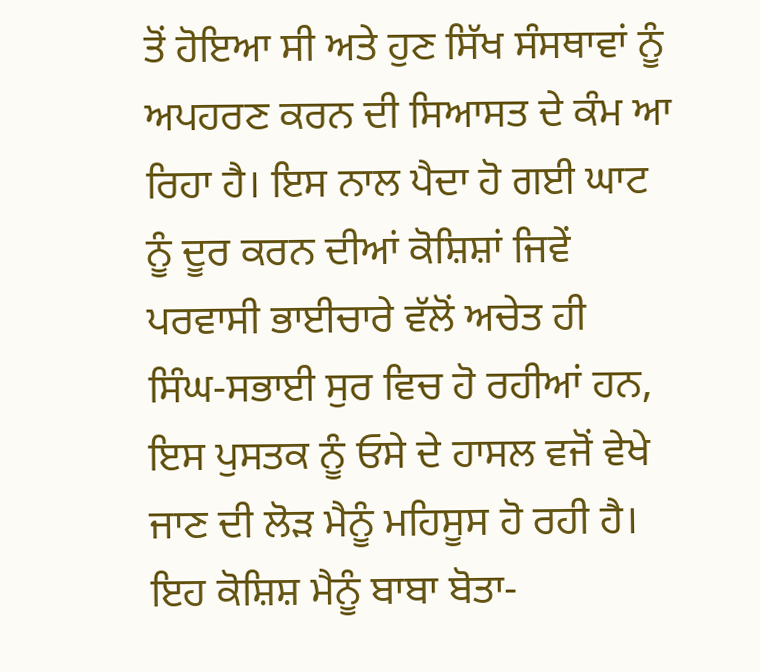ਤੋਂ ਹੋਇਆ ਸੀ ਅਤੇ ਹੁਣ ਸਿੱਖ ਸੰਸਥਾਵਾਂ ਨੂੰ ਅਪਹਰਣ ਕਰਨ ਦੀ ਸਿਆਸਤ ਦੇ ਕੰਮ ਆ ਰਿਹਾ ਹੈ। ਇਸ ਨਾਲ ਪੈਦਾ ਹੋ ਗਈ ਘਾਟ ਨੂੰ ਦੂਰ ਕਰਨ ਦੀਆਂ ਕੋਸ਼ਿਸ਼ਾਂ ਜਿਵੇਂ ਪਰਵਾਸੀ ਭਾਈਚਾਰੇ ਵੱਲੋਂ ਅਚੇਤ ਹੀ ਸਿੰਘ-ਸਭਾਈ ਸੁਰ ਵਿਚ ਹੋ ਰਹੀਆਂ ਹਨ, ਇਸ ਪੁਸਤਕ ਨੂੰ ਓਸੇ ਦੇ ਹਾਸਲ ਵਜੋਂ ਵੇਖੇ ਜਾਣ ਦੀ ਲੋੜ ਮੈਨੂੰ ਮਹਿਸੂਸ ਹੋ ਰਹੀ ਹੈ। ਇਹ ਕੋਸ਼ਿਸ਼ ਮੈਨੂੰ ਬਾਬਾ ਬੋਤਾ-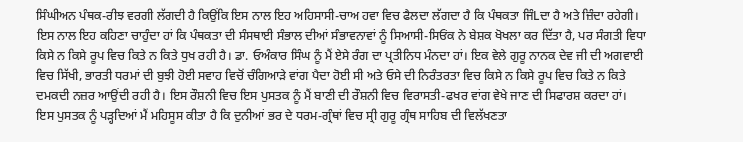ਸਿੰਘੀਅਨ ਪੰਥਕ-ਰੀਝ ਵਰਗੀ ਲੱਗਦੀ ਹੈ ਕਿਉਂਕਿ ਇਸ ਨਾਲ ਇਹ ਅਹਿਸਾਸੀ-ਚਾਅ ਹਵਾ ਵਿਚ ਫੈਲਦਾ ਲੱਗਦਾ ਹੈ ਕਿ ਪੰਥਕਤਾ ਜਿੰLਦਾ ਹੈ ਅਤੇ ਜ਼ਿੰਦਾ ਰਹੇਗੀ। ਇਸ ਨਾਲ ਇਹ ਕਹਿਣਾ ਚਾਹੁੰਦਾ ਹਾਂ ਕਿ ਪੰਥਕਤਾ ਦੀ ਸੰਸਥਾਈ ਸੰਭਾਲ ਦੀਆਂ ਸੰਭਾਵਨਾਵਾਂ ਨੂੰ ਸਿਆਸੀ-ਸਿਓਂਕ ਨੇ ਬੇਸ਼ਕ ਖੋਖਲਾ ਕਰ ਦਿੱਤਾ ਹੈ, ਪਰ ਸੰਗਤੀ ਵਿਧਾ ਕਿਸੇ ਨ ਕਿਸੇ ਰੂਪ ਵਿਚ ਕਿਤੇ ਨ ਕਿਤੇ ਧੁਖ ਰਹੀ ਹੈ। ਡਾ. ਓਅੰਕਾਰ ਸਿੰਘ ਨੂੰ ਮੈਂ ਏਸੇ ਰੰਗ ਦਾ ਪ੍ਰਤੀਨਿਧ ਮੰਨਦਾ ਹਾਂ। ਇਕ ਵੇਲੇ ਗੁਰੂ ਨਾਨਕ ਦੇਵ ਜੀ ਦੀ ਅਗਵਾਈ ਵਿਚ ਸਿੱਖੀ, ਭਾਰਤੀ ਧਰਮਾਂ ਦੀ ਬੁਝੀ ਹੋਈ ਸਵਾਹ ਵਿਚੋਂ ਚੰਗਿਆੜੇ ਵਾਂਗ ਪੈਦਾ ਹੋਈ ਸੀ ਅਤੇ ਓਸੇ ਦੀ ਨਿਰੰਤਰਤਾ ਵਿਚ ਕਿਸੇ ਨ ਕਿਸੇ ਰੂਪ ਵਿਚ ਕਿਤੇ ਨ ਕਿਤੇ ਦਮਕਦੀ ਨਜ਼ਰ ਆਉਂਦੀ ਰਹੀ ਹੈ। ਇਸ ਰੌਸ਼ਨੀ ਵਿਚ ਇਸ ਪੁਸਤਕ ਨੂੰ ਮੈਂ ਬਾਣੀ ਦੀ ਰੌਸ਼ਨੀ ਵਿਚ ਵਿਰਾਸਤੀ-ਫਖਰ ਵਾਂਗ ਵੇਖੇ ਜਾਣ ਦੀ ਸਿਫਾਰਸ਼ ਕਰਦਾ ਹਾਂ।
ਇਸ ਪੁਸਤਕ ਨੂੰ ਪੜ੍ਹਦਿਆਂ ਮੈਂ ਮਹਿਸੂਸ ਕੀਤਾ ਹੈ ਕਿ ਦੁਨੀਆਂ ਭਰ ਦੇ ਧਰਮ-ਗ੍ਰੰਥਾਂ ਵਿਚ ਸ੍ਰੀ ਗੁਰੂ ਗ੍ਰੰਥ ਸਾਹਿਬ ਦੀ ਵਿਲੱਖਣਤਾ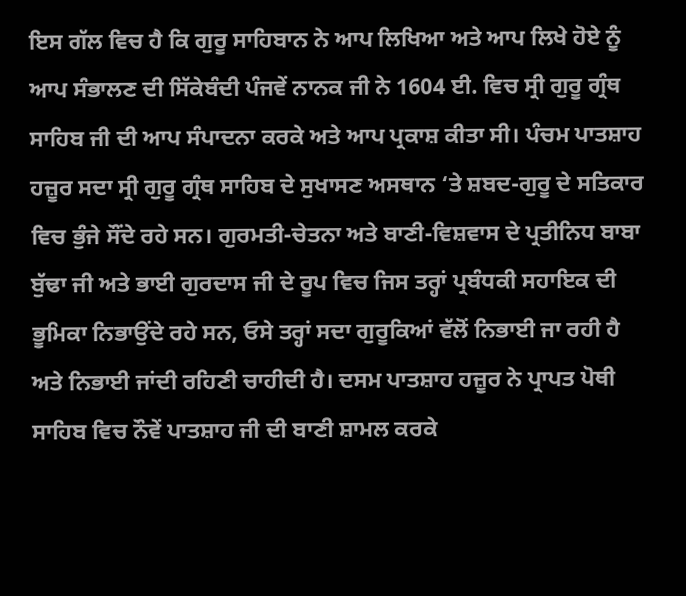ਇਸ ਗੱਲ ਵਿਚ ਹੈ ਕਿ ਗੁਰੂ ਸਾਹਿਬਾਨ ਨੇ ਆਪ ਲਿਖਿਆ ਅਤੇ ਆਪ ਲਿਖੇ ਹੋਏ ਨੂੰ ਆਪ ਸੰਭਾਲਣ ਦੀ ਸਿੱਕੇਬੰਦੀ ਪੰਜਵੇਂ ਨਾਨਕ ਜੀ ਨੇ 1604 ਈ. ਵਿਚ ਸ੍ਰੀ ਗੁਰੂ ਗ੍ਰੰਥ ਸਾਹਿਬ ਜੀ ਦੀ ਆਪ ਸੰਪਾਦਨਾ ਕਰਕੇ ਅਤੇ ਆਪ ਪ੍ਰਕਾਸ਼ ਕੀਤਾ ਸੀ। ਪੰਚਮ ਪਾਤਸ਼ਾਹ ਹਜ਼ੂਰ ਸਦਾ ਸ੍ਰੀ ਗੁਰੂ ਗ੍ਰੰਥ ਸਾਹਿਬ ਦੇ ਸੁਖਾਸਣ ਅਸਥਾਨ ‘ਤੇ ਸ਼ਬਦ-ਗੁਰੂ ਦੇ ਸਤਿਕਾਰ ਵਿਚ ਭੁੰਜੇ ਸੌਂਦੇ ਰਹੇ ਸਨ। ਗੁਰਮਤੀ-ਚੇਤਨਾ ਅਤੇ ਬਾਣੀ-ਵਿਸ਼ਵਾਸ ਦੇ ਪ੍ਰਤੀਨਿਧ ਬਾਬਾ ਬੁੱਢਾ ਜੀ ਅਤੇ ਭਾਈ ਗੁਰਦਾਸ ਜੀ ਦੇ ਰੂਪ ਵਿਚ ਜਿਸ ਤਰ੍ਹਾਂ ਪ੍ਰਬੰਧਕੀ ਸਹਾਇਕ ਦੀ ਭੂਮਿਕਾ ਨਿਭਾਉਂਦੇ ਰਹੇ ਸਨ, ਓਸੇ ਤਰ੍ਹਾਂ ਸਦਾ ਗੁਰੂਕਿਆਂ ਵੱਲੋਂ ਨਿਭਾਈ ਜਾ ਰਹੀ ਹੈ ਅਤੇ ਨਿਭਾਈ ਜਾਂਦੀ ਰਹਿਣੀ ਚਾਹੀਦੀ ਹੈ। ਦਸਮ ਪਾਤਸ਼ਾਹ ਹਜ਼ੂਰ ਨੇ ਪ੍ਰਾਪਤ ਪੋਥੀ ਸਾਹਿਬ ਵਿਚ ਨੌਵੇਂ ਪਾਤਸ਼ਾਹ ਜੀ ਦੀ ਬਾਣੀ ਸ਼ਾਮਲ ਕਰਕੇ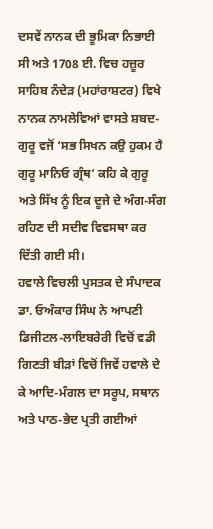ਦਸਵੇਂ ਨਾਨਕ ਦੀ ਭੂਮਿਕਾ ਨਿਭਾਈ ਸੀ ਅਤੇ 1708 ਈ. ਵਿਚ ਹਜ਼ੂਰ ਸਾਹਿਬ ਨੰਦੇੜ (ਮਹਾਂਰਾਸ਼ਟਰ) ਵਿਖੇ ਨਾਨਕ ਨਾਮਲੇਵਿਆਂ ਵਾਸਤੇ ਸ਼ਬਦ-ਗੁਰੂ ਵਜੋਂ ‘ਸਭ ਸਿਖਨ ਕਉ ਹੁਕਮ ਹੈ ਗੁਰੂ ਮਾਨਿਓ ਗ੍ਰੰਥ’ ਕਹਿ ਕੇ ਗੁਰੂ ਅਤੇ ਸਿੱਖ ਨੂੰ ਇਕ ਦੂਜੇ ਦੇ ਅੰਗ-ਸੰਗ ਰਹਿਣ ਦੀ ਸਦੀਵ ਵਿਵਸਥਾ ਕਰ ਦਿੱਤੀ ਗਈ ਸੀ।
ਹਵਾਲੇ ਵਿਚਲੀ ਪੁਸਤਕ ਦੇ ਸੰਪਾਦਕ ਡਾ. ਓਅੰਕਾਰ ਸਿੰਘ ਨੇ ਆਪਣੀ ਡਿਜੀਟਲ-ਲਾਇਬਰੇਰੀ ਵਿਚੋਂ ਵਡੀ ਗਿਣਤੀ ਬੀੜਾਂ ਵਿਚੋਂ ਜਿਵੇਂ ਹਵਾਲੇ ਦੇ ਕੇ ਆਦਿ-ਮੰਗਲ ਦਾ ਸਰੂਪ, ਸਥਾਨ ਅਤੇ ਪਾਠ-ਭੇਦ ਪ੍ਰਤੀ ਗਈਆਂ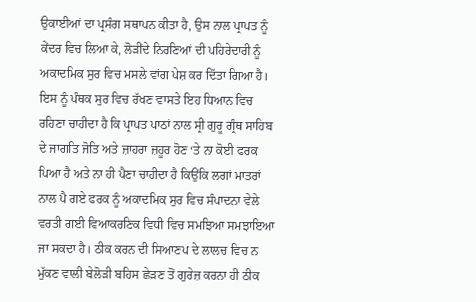ਉਕਾਈਆਂ ਦਾ ਪ੍ਰਸੰਗ ਸਥਾਪਨ ਕੀਤਾ ਹੈ, ਉਸ ਨਾਲ ਪ੍ਰਾਪਤ ਨੂੰ ਕੇਂਦਰ ਵਿਚ ਲਿਆ ਕੇ, ਲੋੜੀਂਦੇ ਨਿਰਣਿਆਂ ਦੀ ਪਹਿਰੇਦਾਰੀ ਨੂੰ ਅਕਾਦਮਿਕ ਸੁਰ ਵਿਚ ਮਸਲੇ ਵਾਂਗ ਪੇਸ਼ ਕਰ ਦਿੱਤਾ ਗਿਆ ਹੈ। ਇਸ ਨੂੰ ਪੰਥਕ ਸੁਰ ਵਿਚ ਰੱਖਣ ਵਾਸਤੇ ਇਹ ਧਿਆਨ ਵਿਚ ਰਹਿਣਾ ਚਾਹੀਦਾ ਹੈ ਕਿ ਪ੍ਰਾਪਤ ਪਾਠਾਂ ਨਾਲ ਸ੍ਰੀ ਗੁਰੂ ਗ੍ਰੰਥ ਸਾਹਿਬ ਦੇ ਜਾਗਤਿ ਜੋਤਿ ਅਤੇ ਜ਼ਾਹਰਾ ਜ਼ਹੂਰ ਹੋਣ ‘ਤੇ ਨਾ ਕੋਈ ਫਰਕ ਪਿਆ ਹੈ ਅਤੇ ਨਾ ਹੀ ਪੈਣਾ ਚਾਹੀਦਾ ਹੈ ਕਿਉਂਕਿ ਲਗਾਂ ਮਾਤਰਾਂ ਨਾਲ ਪੈ ਗਏ ਫਰਕ ਨੂੰ ਅਕਾਦਮਿਕ ਸੁਰ ਵਿਚ ਸੰਪਾਦਨਾ ਵੇਲੇ ਵਰਤੀ ਗਈ ਵਿਆਕਰਣਿਕ ਵਿਧੀ ਵਿਚ ਸਮਝਿਆ ਸਮਝਾਇਆ ਜਾ ਸਕਦਾ ਹੈ। ਠੀਕ ਕਰਨ ਦੀ ਸਿਆਣਪ ਦੇ ਲਾਲਚ ਵਿਚ ਨ ਮੁੱਕਣ ਵਾਲੀ ਬੇਲੋੜੀ ਬਹਿਸ ਛੇੜਣ ਤੋਂ ਗੁਰੇਜ਼ ਕਰਨਾ ਹੀ ਠੀਕ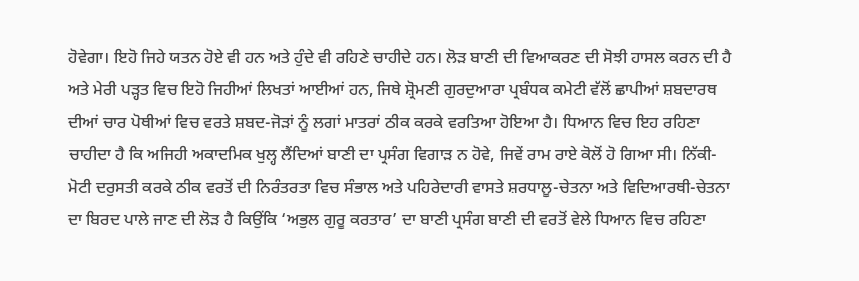ਹੋਵੇਗਾ। ਇਹੋ ਜਿਹੇ ਯਤਨ ਹੋਏ ਵੀ ਹਨ ਅਤੇ ਹੁੰਦੇ ਵੀ ਰਹਿਣੇ ਚਾਹੀਦੇ ਹਨ। ਲੋੜ ਬਾਣੀ ਦੀ ਵਿਆਕਰਣ ਦੀ ਸੋਝੀ ਹਾਸਲ ਕਰਨ ਦੀ ਹੈ ਅਤੇ ਮੇਰੀ ਪੜ੍ਹਤ ਵਿਚ ਇਹੋ ਜਿਹੀਆਂ ਲਿਖਤਾਂ ਆਈਆਂ ਹਨ, ਜਿਥੇ ਸ਼੍ਰੋਮਣੀ ਗੁਰਦੁਆਰਾ ਪ੍ਰਬੰਧਕ ਕਮੇਟੀ ਵੱਲੋਂ ਛਾਪੀਆਂ ਸ਼ਬਦਾਰਥ ਦੀਆਂ ਚਾਰ ਪੋਥੀਆਂ ਵਿਚ ਵਰਤੇ ਸ਼ਬਦ-ਜੋੜਾਂ ਨੂੰ ਲਗਾਂ ਮਾਤਰਾਂ ਠੀਕ ਕਰਕੇ ਵਰਤਿਆ ਹੋਇਆ ਹੈ। ਧਿਆਨ ਵਿਚ ਇਹ ਰਹਿਣਾ ਚਾਹੀਦਾ ਹੈ ਕਿ ਅਜਿਹੀ ਅਕਾਦਮਿਕ ਖੁਲ੍ਹ ਲੈਂਦਿਆਂ ਬਾਣੀ ਦਾ ਪ੍ਰਸੰਗ ਵਿਗਾੜ ਨ ਹੋਵੇ, ਜਿਵੇਂ ਰਾਮ ਰਾਏ ਕੋਲੋਂ ਹੋ ਗਿਆ ਸੀ। ਨਿੱਕੀ-ਮੋਟੀ ਦਰੁਸਤੀ ਕਰਕੇ ਠੀਕ ਵਰਤੋਂ ਦੀ ਨਿਰੰਤਰਤਾ ਵਿਚ ਸੰਭਾਲ ਅਤੇ ਪਹਿਰੇਦਾਰੀ ਵਾਸਤੇ ਸ਼ਰਧਾਲੂ-ਚੇਤਨਾ ਅਤੇ ਵਿਦਿਆਰਥੀ-ਚੇਤਨਾ ਦਾ ਬਿਰਦ ਪਾਲੇ ਜਾਣ ਦੀ ਲੋੜ ਹੈ ਕਿਉਂਕਿ ‘ਅਭੁਲ ਗੁਰੂ ਕਰਤਾਰ’ ਦਾ ਬਾਣੀ ਪ੍ਰਸੰਗ ਬਾਣੀ ਦੀ ਵਰਤੋਂ ਵੇਲੇ ਧਿਆਨ ਵਿਚ ਰਹਿਣਾ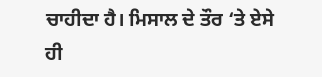ਚਾਹੀਦਾ ਹੈ। ਮਿਸਾਲ ਦੇ ਤੌਰ ‘ਤੇ ਏਸੇ ਹੀ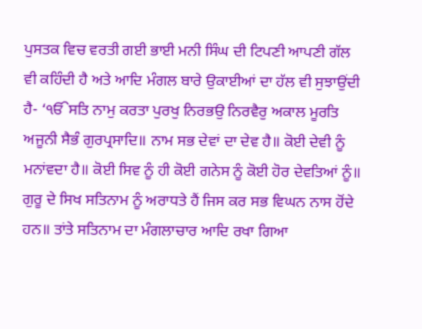ਪੁਸਤਕ ਵਿਚ ਵਰਤੀ ਗਈ ਭਾਈ ਮਨੀ ਸਿੰਘ ਦੀ ਟਿਪਣੀ ਆਪਣੀ ਗੱਲ ਵੀ ਕਹਿੰਦੀ ਹੈ ਅਤੇ ਆਦਿ ਮੰਗਲ ਬਾਰੇ ਉਕਾਈਆਂ ਦਾ ਹੱਲ ਵੀ ਸੁਝਾਉਂਦੀ ਹੈ- ‘ੴਸਤਿ ਨਾਮੁ ਕਰਤਾ ਪੁਰਖੁ ਨਿਰਭਉ ਨਿਰਵੈਰੁ ਅਕਾਲ ਮੂਰਤਿ ਅਜੂਨੀ ਸੈਭੰ ਗੁਰਪ੍ਰਸਾਦਿ॥ ਨਾਮ ਸਭ ਦੇਵਾਂ ਦਾ ਦੇਵ ਹੈ॥ ਕੋਈ ਦੇਵੀ ਨੂੰ ਮਨਾਂਵਦਾ ਹੈ॥ ਕੋਈ ਸਿਵ ਨੂੰ ਹੀ ਕੋਈ ਗਨੇਸ ਨੂੰ ਕੋਈ ਹੋਰ ਦੇਵਤਿਆਂ ਨੂੰ॥ ਗੁਰੂ ਦੇ ਸਿਖ ਸਤਿਨਾਮ ਨੂੰ ਅਰਾਧਤੇ ਹੈਂ ਜਿਸ ਕਰ ਸਭ ਵਿਘਨ ਨਾਸ ਹੋਂਦੇ ਹਨ॥ ਤਾਂਤੇ ਸਤਿਨਾਮ ਦਾ ਮੰਗਲਾਚਾਰ ਆਦਿ ਰਖਾ ਗਿਆ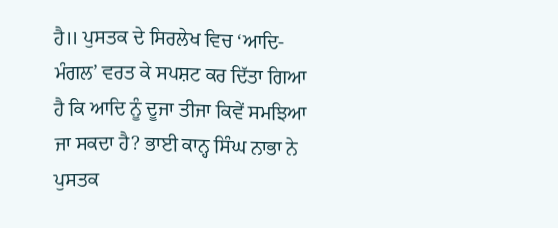ਹੈ॥ ਪੁਸਤਕ ਦੇ ਸਿਰਲੇਖ ਵਿਚ ‘ਆਦਿ-ਮੰਗਲ’ ਵਰਤ ਕੇ ਸਪਸ਼ਟ ਕਰ ਦਿੱਤਾ ਗਿਆ ਹੈ ਕਿ ਆਦਿ ਨੂੰ ਦੂਜਾ ਤੀਜਾ ਕਿਵੇਂ ਸਮਝਿਆ ਜਾ ਸਕਦਾ ਹੈ? ਭਾਈ ਕਾਨ੍ਹ ਸਿੰਘ ਨਾਭਾ ਨੇ ਪੁਸਤਕ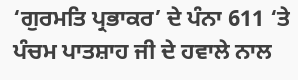‘ਗੁਰਮਤਿ ਪ੍ਰਭਾਕਰ’ ਦੇ ਪੰਨਾ 611 ‘ਤੇ ਪੰਚਮ ਪਾਤਸ਼ਾਹ ਜੀ ਦੇ ਹਵਾਲੇ ਨਾਲ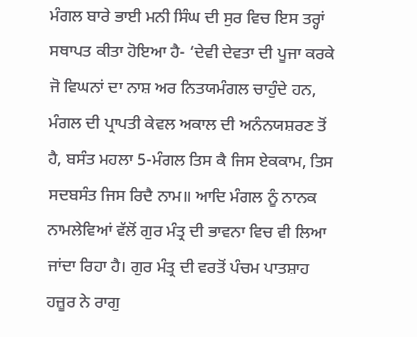ਮੰਗਲ ਬਾਰੇ ਭਾਈ ਮਨੀ ਸਿੰਘ ਦੀ ਸੁਰ ਵਿਚ ਇਸ ਤਰ੍ਹਾਂ ਸਥਾਪਤ ਕੀਤਾ ਹੋਇਆ ਹੈ- ‘ਦੇਵੀ ਦੇਵਤਾ ਦੀ ਪੂਜਾ ਕਰਕੇ ਜੋ ਵਿਘਨਾਂ ਦਾ ਨਾਸ਼ ਅਰ ਨਿਤਯਮੰਗਲ ਚਾਹੁੰਦੇ ਹਨ, ਮੰਗਲ ਦੀ ਪ੍ਰਾਪਤੀ ਕੇਵਲ ਅਕਾਲ ਦੀ ਅਨੰਨਯਸ਼ਰਣ ਤੋਂ ਹੈ, ਬਸੰਤ ਮਹਲਾ 5-ਮੰਗਲ ਤਿਸ ਕੈ ਜਿਸ ਏਕਕਾਮ, ਤਿਸ ਸਦਬਸੰਤ ਜਿਸ ਰਿਦੈ ਨਾਮ॥ ਆਦਿ ਮੰਗਲ ਨੂੰ ਨਾਨਕ ਨਾਮਲੇਵਿਆਂ ਵੱਲੋਂ ਗੁਰ ਮੰਤ੍ਰ ਦੀ ਭਾਵਨਾ ਵਿਚ ਵੀ ਲਿਆ ਜਾਂਦਾ ਰਿਹਾ ਹੈ। ਗੁਰ ਮੰਤ੍ਰ ਦੀ ਵਰਤੋਂ ਪੰਚਮ ਪਾਤਸ਼ਾਹ ਹਜ਼ੂਰ ਨੇ ਰਾਗੁ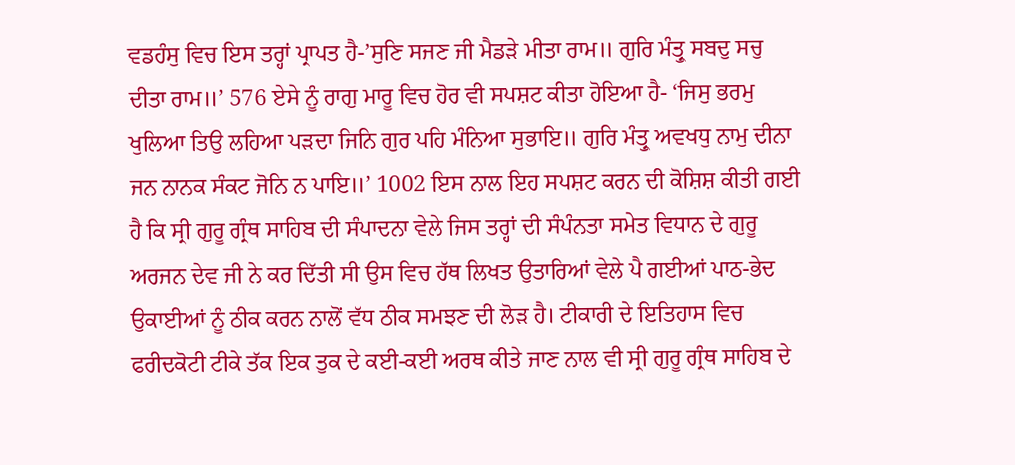ਵਡਹੰਸੁ ਵਿਚ ਇਸ ਤਰ੍ਹਾਂ ਪ੍ਰਾਪਤ ਹੈ-’ਸੁਣਿ ਸਜਣ ਜੀ ਮੈਡੜੇ ਮੀਤਾ ਰਾਮ॥ ਗੁਰਿ ਮੰਤ੍ਰੁ ਸਬਦੁ ਸਚੁ ਦੀਤਾ ਰਾਮ॥’ 576 ਏਸੇ ਨੂੰ ਰਾਗੁ ਮਾਰੂ ਵਿਚ ਹੋਰ ਵੀ ਸਪਸ਼ਟ ਕੀਤਾ ਹੋਇਆ ਹੈ- ‘ਜਿਸੁ ਭਰਮੁ ਖੁਲਿਆ ਤਿਉ ਲਹਿਆ ਪੜਦਾ ਜਿਨਿ ਗੁਰ ਪਹਿ ਮੰਨਿਆ ਸੁਭਾਇ॥ ਗੁਰਿ ਮੰਤ੍ਰੁ ਅਵਖਧੁ ਨਾਮੁ ਦੀਨਾ ਜਨ ਨਾਨਕ ਸੰਕਟ ਜੋਨਿ ਨ ਪਾਇ॥’ 1002 ਇਸ ਨਾਲ ਇਹ ਸਪਸ਼ਟ ਕਰਨ ਦੀ ਕੋਸ਼ਿਸ਼ ਕੀਤੀ ਗਈ ਹੈ ਕਿ ਸ੍ਰੀ ਗੁਰੂ ਗ੍ਰੰਥ ਸਾਹਿਬ ਦੀ ਸੰਪਾਦਨਾ ਵੇਲੇ ਜਿਸ ਤਰ੍ਹਾਂ ਦੀ ਸੰਪੰਨਤਾ ਸਮੇਤ ਵਿਧਾਨ ਦੇ ਗੁਰੂ ਅਰਜਨ ਦੇਵ ਜੀ ਨੇ ਕਰ ਦਿੱਤੀ ਸੀ ਉਸ ਵਿਚ ਹੱਥ ਲਿਖਤ ਉਤਾਰਿਆਂ ਵੇਲੇ ਪੈ ਗਈਆਂ ਪਾਠ-ਭੇਦ ਉਕਾਈਆਂ ਨੂੰ ਠੀਕ ਕਰਨ ਨਾਲੋਂ ਵੱਧ ਠੀਕ ਸਮਝਣ ਦੀ ਲੋੜ ਹੈ। ਟੀਕਾਰੀ ਦੇ ਇਤਿਹਾਸ ਵਿਚ ਫਰੀਦਕੋਟੀ ਟੀਕੇ ਤੱਕ ਇਕ ਤੁਕ ਦੇ ਕਈ-ਕਈ ਅਰਥ ਕੀਤੇ ਜਾਣ ਨਾਲ ਵੀ ਸ੍ਰੀ ਗੁਰੂ ਗ੍ਰੰਥ ਸਾਹਿਬ ਦੇ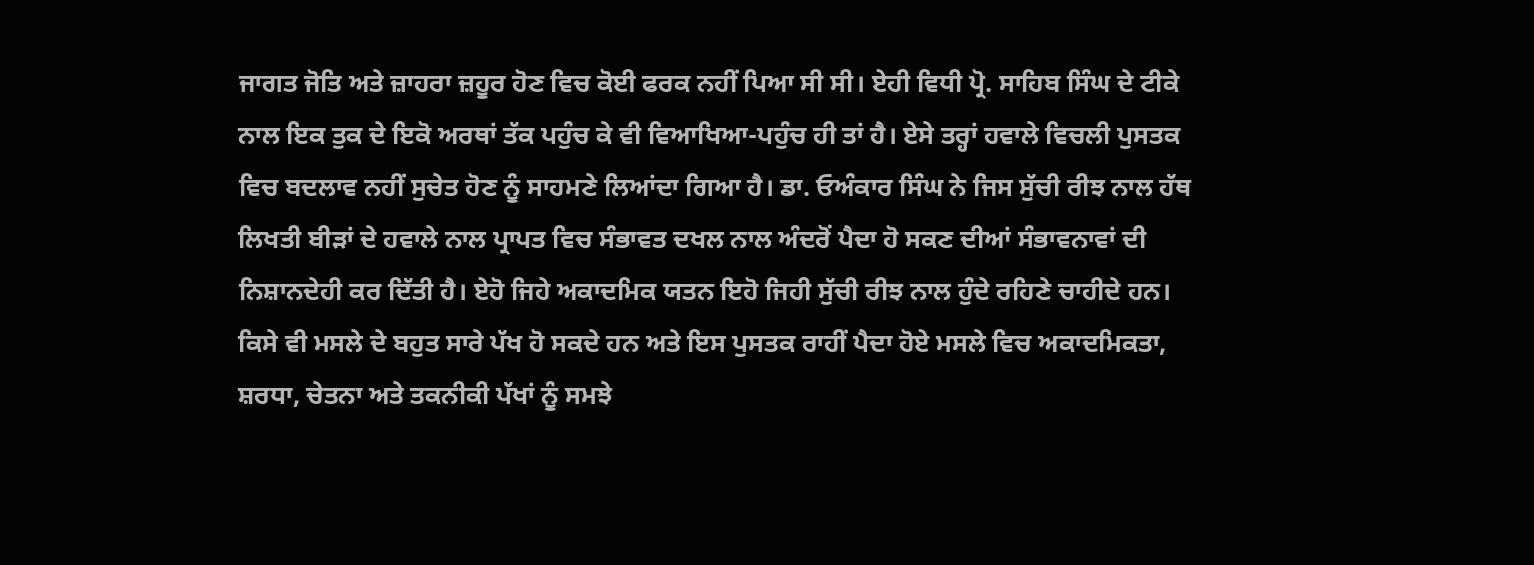ਜਾਗਤ ਜੋਤਿ ਅਤੇ ਜ਼ਾਹਰਾ ਜ਼ਹੂਰ ਹੋਣ ਵਿਚ ਕੋਈ ਫਰਕ ਨਹੀਂ ਪਿਆ ਸੀ ਸੀ। ਏਹੀ ਵਿਧੀ ਪ੍ਰੋ. ਸਾਹਿਬ ਸਿੰਘ ਦੇ ਟੀਕੇ ਨਾਲ ਇਕ ਤੁਕ ਦੇ ਇਕੋ ਅਰਥਾਂ ਤੱਕ ਪਹੁੰਚ ਕੇ ਵੀ ਵਿਆਖਿਆ-ਪਹੁੰਚ ਹੀ ਤਾਂ ਹੈ। ਏਸੇ ਤਰ੍ਹਾਂ ਹਵਾਲੇ ਵਿਚਲੀ ਪੁਸਤਕ ਵਿਚ ਬਦਲਾਵ ਨਹੀਂ ਸੁਚੇਤ ਹੋਣ ਨੂੰ ਸਾਹਮਣੇ ਲਿਆਂਦਾ ਗਿਆ ਹੈ। ਡਾ. ਓਅੰਕਾਰ ਸਿੰਘ ਨੇ ਜਿਸ ਸੁੱਚੀ ਰੀਝ ਨਾਲ ਹੱਥ ਲਿਖਤੀ ਬੀੜਾਂ ਦੇ ਹਵਾਲੇ ਨਾਲ ਪ੍ਰਾਪਤ ਵਿਚ ਸੰਭਾਵਤ ਦਖਲ ਨਾਲ ਅੰਦਰੋਂ ਪੈਦਾ ਹੋ ਸਕਣ ਦੀਆਂ ਸੰਭਾਵਨਾਵਾਂ ਦੀ ਨਿਸ਼ਾਨਦੇਹੀ ਕਰ ਦਿੱਤੀ ਹੈ। ਏਹੋ ਜਿਹੇ ਅਕਾਦਮਿਕ ਯਤਨ ਇਹੋ ਜਿਹੀ ਸੁੱਚੀ ਰੀਝ ਨਾਲ ਹੁੰਦੇ ਰਹਿਣੇ ਚਾਹੀਦੇ ਹਨ।
ਕਿਸੇ ਵੀ ਮਸਲੇ ਦੇ ਬਹੁਤ ਸਾਰੇ ਪੱਖ ਹੋ ਸਕਦੇ ਹਨ ਅਤੇ ਇਸ ਪੁਸਤਕ ਰਾਹੀਂ ਪੈਦਾ ਹੋਏ ਮਸਲੇ ਵਿਚ ਅਕਾਦਮਿਕਤਾ, ਸ਼ਰਧਾ, ਚੇਤਨਾ ਅਤੇ ਤਕਨੀਕੀ ਪੱਖਾਂ ਨੂੰ ਸਮਝੇ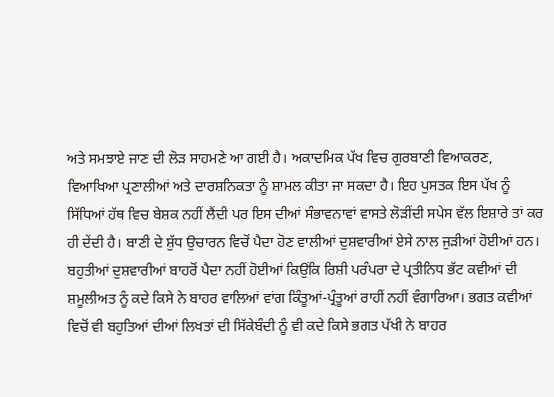ਅਤੇ ਸਮਝਾਏ ਜਾਣ ਦੀ ਲੋੜ ਸਾਹਮਣੇ ਆ ਗਈ ਹੈ। ਅਕਾਦਮਿਕ ਪੱਖ ਵਿਚ ਗੁਰਬਾਣੀ ਵਿਆਕਰਣ, ਵਿਆਖਿਆ ਪ੍ਰਣਾਲੀਆਂ ਅਤੇ ਦਾਰਸ਼ਨਿਕਤਾ ਨੂੰ ਸ਼ਾਮਲ ਕੀਤਾ ਜਾ ਸਕਦਾ ਹੈ। ਇਹ ਪੁਸਤਕ ਇਸ ਪੱਖ ਨੂੰ ਸਿੱਧਿਆਂ ਹੱਥ ਵਿਚ ਬੇਸ਼ਕ ਨਹੀਂ ਲੈਂਦੀ ਪਰ ਇਸ ਦੀਆਂ ਸੰਭਾਵਨਾਵਾਂ ਵਾਸਤੇ ਲੋੜੀਂਦੀ ਸਪੇਸ ਵੱਲ ਇਸ਼ਾਰੇ ਤਾਂ ਕਰ ਹੀ ਦੇਂਦੀ ਹੈ। ਬਾਣੀ ਦੇ ਸ਼ੁੱਧ ਉਚਾਰਨ ਵਿਚੋਂ ਪੈਦਾ ਹੋਣ ਵਾਲੀਆਂ ਦੁਸ਼ਵਾਰੀਆਂ ਏਸੇ ਨਾਲ ਜੁੜੀਆਂ ਹੋਈਆਂ ਹਨ। ਬਹੁਤੀਆਂ ਦੁਸ਼ਵਾਰੀਆਂ ਬਾਹਰੋਂ ਪੈਦਾ ਨਹੀਂ ਹੋਈਆਂ ਕਿਉਂਕਿ ਰਿਸ਼ੀ ਪਰੰਪਰਾ ਦੇ ਪ੍ਰਤੀਨਿਧ ਭੱਟ ਕਵੀਆਂ ਦੀ ਸ਼ਮੂਲੀਅਤ ਨੂੰ ਕਦੇ ਕਿਸੇ ਨੇ ਬਾਹਰ ਵਾਲਿਆਂ ਵਾਂਗ ਕਿੰਤੂਆਂ-ਪ੍ਰੰਤੂਆਂ ਰਾਹੀਂ ਨਹੀਂ ਵੰਗਾਰਿਆ। ਭਗਤ ਕਵੀਆਂ ਵਿਚੋਂ ਵੀ ਬਹੁਤਿਆਂ ਦੀਆਂ ਲਿਖਤਾਂ ਦੀ ਸਿੱਕੇਬੰਦੀ ਨੂੰ ਵੀ ਕਦੇ ਕਿਸੇ ਭਗਤ ਪੱਖੀ ਨੇ ਬਾਹਰ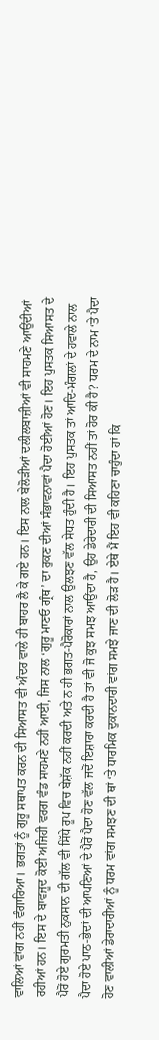ਵਾਲਿਆਂ ਵਾਂਗ ਨਹੀਂ ਵੰਗਾਰਿਆ। ਭਗਤਾਂ ਨੂੰ ਗੁਰੂ ਸਥਾਪਤ ਕਰਨ ਦੀ ਸਿਆਸਤ ਵੀ ਅੰਦਰ ਵਾਲੇ ਹੀ ਬਾਹਰ ਲੈ ਕੇ ਗਏ ਹਨ। ਇਸ ਨਾਲ ਬੇਲੋੜੀਆਂ ਦਲੀਲਬਾਜ਼ੀਆਂ ਵੀ ਸਾਹਮਣੇ ਆਉਂਦੀਆਂ ਰਹੀਆਂ ਹਨ। ਇਸ ਦੇ ਬਾਵਜੂਦ ਕੋਈ ਅਜਿਹੀ ਵਰਗ ਵੰਡ ਸਾਹਮਣੇ ਨਹੀਂ ਆਈ, ਜਿਸ ਨਾਲ ‘ਗੁਰੂ ਮਾਣਓ ਗ੍ਰੰਥ’ ਦਾ ਰੁਕਣ ਦੀਆਂ ਸੰਭਾਵਨਾਵਾਂ ਪੈਦਾ ਹੋਈਆਂ ਹੋਣ। ਇਹ ਪੁਸਤਕ ਸਿਆਸਤ ਦੇ ਪੈਰੋਂ ਹੋਏ ਗੁਰਮਤੀ ਨੁਕਸਾਨ ਦੀ ਗੱਲ ਵੀ ਸਿੱਧੇ ਰੂਪ ਵਿਚ ਬੇਸ਼ੱਕ ਨਹੀਂ ਕਰਦੀ ਅਤੇ ਨ ਹੀ ਭਗਤ-ਪੈਰੋਕਾਰਾਂ ਨਾਲ ਉਲਝਣ ਵੱਲ ਸੇਧਤ ਹੁੰਦੀ ਹੈ। ਇਹ ਪੁਸਤਕ ਤਾਂ ਆਦਿ-ਮੰਗਲਾਂ ਦੇ ਹਵਾਲੇ ਨਾਲ ਪੈਦਾ ਹੋਏ ਪਾਠ-ਭੇਦਾਂ ਦੀ ਆਪਣਿਆਂ ਦੇ ਪੈਰੋਂ ਪੈਦਾ ਹੋਣ ਵੱਲ ਜਦੋਂ ਇਸ਼ਾਰਾ ਕਰਦੀ ਹੈ ਤਾਂ ਵੀ ਜੋ ਕੁਝ ਸਮਝ ਆਉਂਦਾ ਹੈ, ਉਹ ਡੇਰੇਦਾਰੀ ਦੀ ਸਿਆਸਤ ਨਹੀਂ ਤਾਂ ਹੋਰ ਕੀ ਹੈ? ਧਰਮ ਦੇ ਨਾਮ ‘ਤੇ ਪੈਦਾ ਹੋਣ ਵਾਲੀਆਂ ਡੇਰਾਦਾਰੀਆਂ ਨੂੰ ਧਰਮ ਵਾਂਗ ਸਮਝਣ ਦੀ ਥਾਂ ‘ਤੇ ਧਾਰਮਿਕ ਦੁਕਾਨਦਾਰੀ ਵਾਂਗ ਸਮਝੇ ਜਾਣ ਦੀ ਲੋੜ ਹੈ। ਏਥੇ ਮੈਂ ਇਹ ਵੀ ਕਹਿਣਾ ਚਾਹੁੰਦਾ ਹਾਂ ਕਿ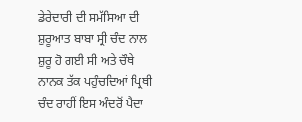ਡੇਰੇਦਾਰੀ ਦੀ ਸਮੱਸਿਆ ਦੀ ਸ਼ੁਰੂਆਤ ਬਾਬਾ ਸ੍ਰੀ ਚੰਦ ਨਾਲ ਸ਼ੁਰੂ ਹੋ ਗਈ ਸੀ ਅਤੇ ਚੌਥੇ ਨਾਨਕ ਤੱਕ ਪਹੁੰਚਦਿਆਂ ਪ੍ਰਿਥੀ ਚੰਦ ਰਾਹੀਂ ਇਸ ਅੰਦਰੋਂ ਪੈਦਾ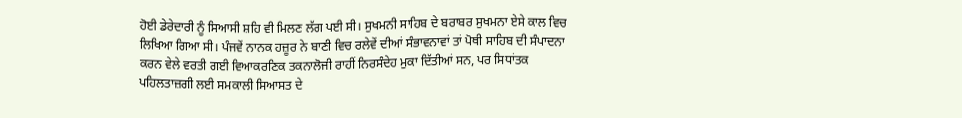ਹੋਈ ਡੇਰੇਦਾਰੀ ਨੂੰ ਸਿਆਸੀ ਸ਼ਹਿ ਵੀ ਮਿਲਣ ਲੱਗ ਪਈ ਸੀ। ਸੁਖਮਨੀ ਸਾਹਿਬ ਦੇ ਬਰਾਬਰ ਸੁਖਮਨਾ ਏਸੇ ਕਾਲ ਵਿਚ ਲਿਖਿਆ ਗਿਆ ਸੀ। ਪੰਜਵੇਂ ਨਾਨਕ ਹਜ਼ੂਰ ਨੇ ਬਾਣੀ ਵਿਚ ਰਲੇਵੇਂ ਦੀਆਂ ਸੰਭਾਵਨਾਵਾਂ ਤਾਂ ਪੋਥੀ ਸਾਹਿਬ ਦੀ ਸੰਪਾਦਨਾ ਕਰਨ ਵੇਲੇ ਵਰਤੀ ਗਈ ਵਿਆਕਰਣਿਕ ਤਕਨਾਲੋਜੀ ਰਾਹੀਂ ਨਿਰਸੰਦੇਹ ਮੁਕਾ ਦਿੱਤੀਆਂ ਸਨ, ਪਰ ਸਿਧਾਂਤਕ ਪਹਿਲਤਾਜ਼ਗੀ ਲਈ ਸਮਕਾਲੀ ਸਿਆਸਤ ਦੇ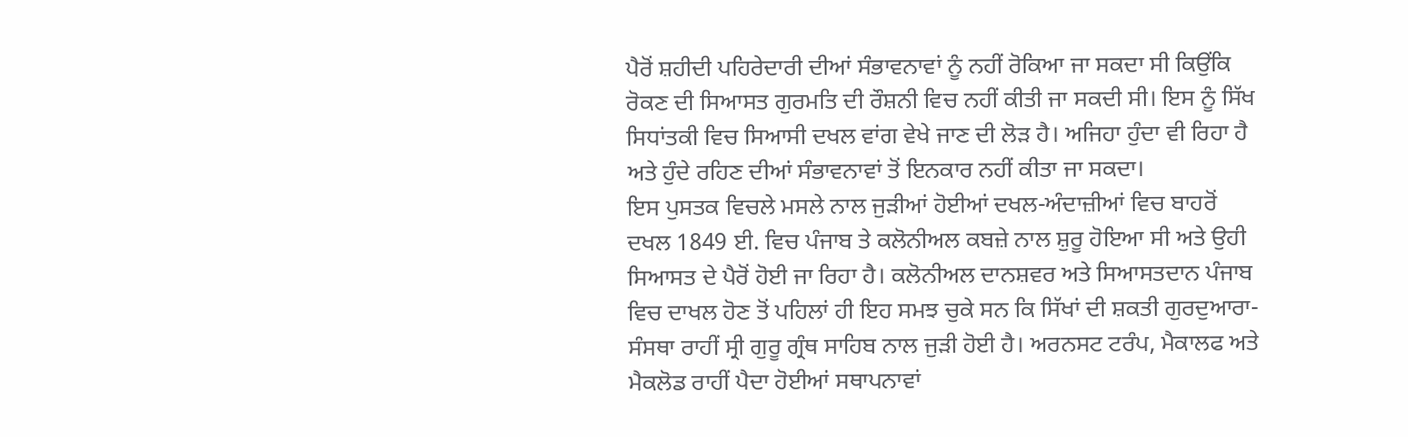ਪੈਰੋਂ ਸ਼ਹੀਦੀ ਪਹਿਰੇਦਾਰੀ ਦੀਆਂ ਸੰਭਾਵਨਾਵਾਂ ਨੂੰ ਨਹੀਂ ਰੋਕਿਆ ਜਾ ਸਕਦਾ ਸੀ ਕਿਉਂਕਿ ਰੋਕਣ ਦੀ ਸਿਆਸਤ ਗੁਰਮਤਿ ਦੀ ਰੌਸ਼ਨੀ ਵਿਚ ਨਹੀਂ ਕੀਤੀ ਜਾ ਸਕਦੀ ਸੀ। ਇਸ ਨੂੰ ਸਿੱਖ ਸਿਧਾਂਤਕੀ ਵਿਚ ਸਿਆਸੀ ਦਖਲ ਵਾਂਗ ਵੇਖੇ ਜਾਣ ਦੀ ਲੋੜ ਹੈ। ਅਜਿਹਾ ਹੁੰਦਾ ਵੀ ਰਿਹਾ ਹੈ ਅਤੇ ਹੁੰਦੇ ਰਹਿਣ ਦੀਆਂ ਸੰਭਾਵਨਾਵਾਂ ਤੋਂ ਇਨਕਾਰ ਨਹੀਂ ਕੀਤਾ ਜਾ ਸਕਦਾ।
ਇਸ ਪੁਸਤਕ ਵਿਚਲੇ ਮਸਲੇ ਨਾਲ ਜੁੜੀਆਂ ਹੋਈਆਂ ਦਖਲ-ਅੰਦਾਜ਼ੀਆਂ ਵਿਚ ਬਾਹਰੋਂ ਦਖਲ 1849 ਈ. ਵਿਚ ਪੰਜਾਬ ਤੇ ਕਲੋਨੀਅਲ ਕਬਜ਼ੇ ਨਾਲ ਸ਼ੁਰੂ ਹੋਇਆ ਸੀ ਅਤੇ ਉਹੀ ਸਿਆਸਤ ਦੇ ਪੈਰੋਂ ਹੋਈ ਜਾ ਰਿਹਾ ਹੈ। ਕਲੋਨੀਅਲ ਦਾਨਸ਼ਵਰ ਅਤੇ ਸਿਆਸਤਦਾਨ ਪੰਜਾਬ ਵਿਚ ਦਾਖਲ ਹੋਣ ਤੋਂ ਪਹਿਲਾਂ ਹੀ ਇਹ ਸਮਝ ਚੁਕੇ ਸਨ ਕਿ ਸਿੱਖਾਂ ਦੀ ਸ਼ਕਤੀ ਗੁਰਦੁਆਰਾ-ਸੰਸਥਾ ਰਾਹੀਂ ਸ੍ਰੀ ਗੁਰੂ ਗ੍ਰੰਥ ਸਾਹਿਬ ਨਾਲ ਜੁੜੀ ਹੋਈ ਹੈ। ਅਰਨਸਟ ਟਰੰਪ, ਮੈਕਾਲਫ ਅਤੇ ਮੈਕਲੋਡ ਰਾਹੀਂ ਪੈਦਾ ਹੋਈਆਂ ਸਥਾਪਨਾਵਾਂ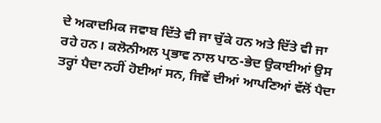ਦੇ ਅਕਾਦਮਿਕ ਜਵਾਬ ਦਿੱਤੇ ਵੀ ਜਾ ਚੁੱਕੇ ਹਨ ਅਤੇ ਦਿੱਤੇ ਵੀ ਜਾ ਰਹੇ ਹਨ। ਕਲੋਨੀਅਲ ਪ੍ਰਭਾਵ ਨਾਲ ਪਾਠ-ਭੇਦ ਉਕਾਈਆਂ ਉਸ ਤਰ੍ਹਾਂ ਪੈਦਾ ਨਹੀਂ ਹੋਈਆਂ ਸਨ, ਜਿਵੇਂ ਦੀਆਂ ਆਪਣਿਆਂ ਵੱਲੋਂ ਪੈਦਾ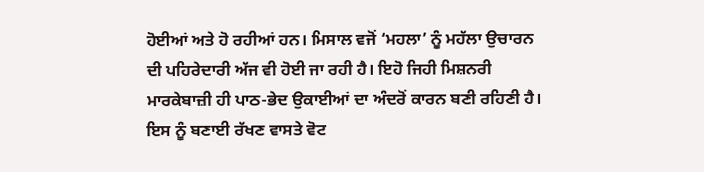ਹੋਈਆਂ ਅਤੇ ਹੋ ਰਹੀਆਂ ਹਨ। ਮਿਸਾਲ ਵਜੋਂ ‘ਮਹਲਾ’ ਨੂੰ ਮਹੱਲਾ ਉਚਾਰਨ ਦੀ ਪਹਿਰੇਦਾਰੀ ਅੱਜ ਵੀ ਹੋਈ ਜਾ ਰਹੀ ਹੈ। ਇਹੋ ਜਿਹੀ ਮਿਸ਼ਨਰੀ ਮਾਰਕੇਬਾਜ਼ੀ ਹੀ ਪਾਠ-ਭੇਦ ਉਕਾਈਆਂ ਦਾ ਅੰਦਰੋਂ ਕਾਰਨ ਬਣੀ ਰਹਿਣੀ ਹੈ। ਇਸ ਨੂੰ ਬਣਾਈ ਰੱਖਣ ਵਾਸਤੇ ਵੋਟ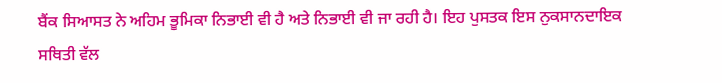ਬੈਂਕ ਸਿਆਸਤ ਨੇ ਅਹਿਮ ਭੂਮਿਕਾ ਨਿਭਾਈ ਵੀ ਹੈ ਅਤੇ ਨਿਭਾਈ ਵੀ ਜਾ ਰਹੀ ਹੈ। ਇਹ ਪੁਸਤਕ ਇਸ ਨੁਕਸਾਨਦਾਇਕ ਸਥਿਤੀ ਵੱਲ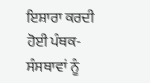ਇਸ਼ਾਰਾ ਕਰਦੀ ਹੋਈ ਪੰਥਕ-ਸੰਸਥਾਵਾਂ ਨੂੰ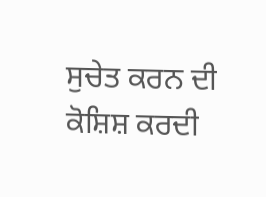ਸੁਚੇਤ ਕਰਨ ਦੀ ਕੋਸ਼ਿਸ਼ ਕਰਦੀ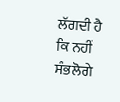ਲੱਗਦੀ ਹੈ ਕਿ ਨਹੀਂ ਸੰਭਲੋਗੇ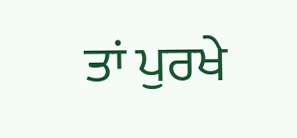ਤਾਂ ਪੁਰਖੇ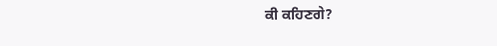ਕੀ ਕਹਿਣਗੇ?